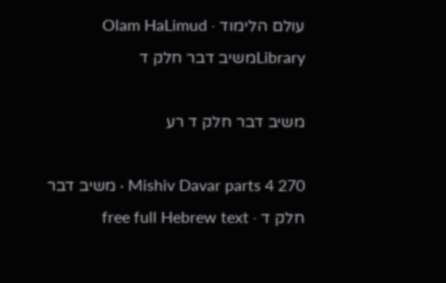עולם הלימוד · Olam HaLimud
Libraryמשיב דבר חלק ד

משיב דבר חלק ד רע

Mishiv Davar parts 4 270 · משיב דבר חלק ד · free full Hebrew text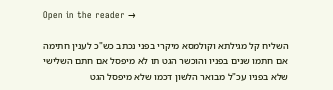Open in the reader →

השליח קל מגילתא וקולמסא מיקרי בפני נכתב כש"כ לענין חתימה אם חתמו שנים בפניו והוכשר הגט תו לא מיפסל אם חתם השלישי שלא בפניו עכ"ל מבואר הלשון דכמו שלא מיפסל הגט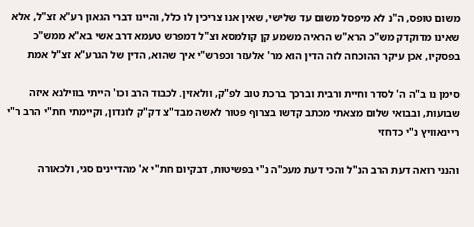משום טופס, ה"נ לא מיפסל משום עד שלישי, שאין אנו צריכין לו כלל, והיינו דברי הגאון רע"א זצ"ל, אלא שאינו מדוקדק מש"כ הרא"ש הראיה משמע קן קולמסא וצ"ל דמפרש טעמא דרב אשי בא"א ממש"כ בפסקיו, אכן עיקר ההוכחה לזה הדין הוא מר' אלעזר וכפרש"י איך שהוא, הדין של הגרע"א זצ"ל אמת

סימן נו ב"ה ה' לסדר וחיית ורבית וברכך ברכת טוב לפ"ק, וולאזין. לכבוד הרב וכו' הייתי בווילנא איזה שבועות, ובבואי שלום מצאתי מכתב קדשו בצרוף פטור לאשה מבד"צ דק"ק לונדון, וקיימתי חת"י הרב ר"י ריינאוויץ נ"י כדחזי

והנני רואה דעת הרב הנ"ל והכי דעת מעכ"ה נ"י בפשיטות, דבקיום חת"י א' מהדיינים סגי, ולכאורה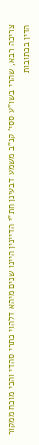צריכה רבא, שהרי בשו"ע ססי' קנ"ב משמע דבעינן חת"י הדיינין היינו שנים מיהא דלהוי כתרי סהדי והכי מוכח ממקור הדין בכתובות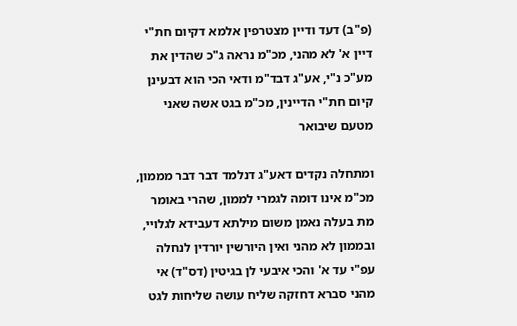(פ"ב) דעד ודיין מצטרפין אלמא דקיום חת"י דיין א' לא מהני, מכ"מ נראה ג"כ שהדין את מע"כ נ"י, אע"ג דבד"מ ודאי הכי הוא דבעינן קיום חת"י הדיינין, מכ"מ בגט אשה שאני מטעם שיבואר

ומתחלה נקדים דאע"ג דנלמד דבר דבר מממון, מכ"מ אינו דומה לגמרי לממון, שהרי באומר מת בעלה נאמן משום מילתא דעבידא לגלויי, ובממון לא מהני ואין היורשין יורדין לנחלה עפ"י עד א' והכי איבעי לן בגיטין (דס"ד) אי מהני סברא דחזקה שליח עושה שליחות לגט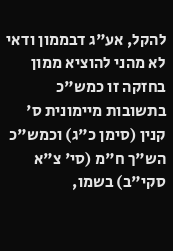להקל, אע"ג דבממון ודאי לא מהני להוציא ממון בחזקה זו כמש"כ בתשובות מיימונית ס' קנין (סימן כ"ג) וכמש"כ הש"ך ח"מ (סי' צ"א סקי"ב) בשמו,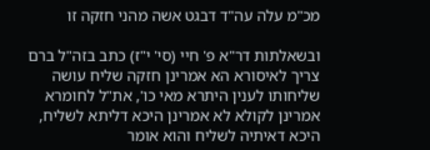מכ"מ עלה עה"ד דבגט אשה מהני חזקה זו

ובשאלתות דר"א פ' חיי (סי' י"ז) כתב בזה"ל ברם צריך לאיסורא הא אמרינן חזקה שליח עושה שליחותו לענין היתרא מאי כו', את"ל לחומרא אמרינן לקולא לא אמרינן היכא דליתא לשליח, היכא דאיתיה לשליח והוא אומר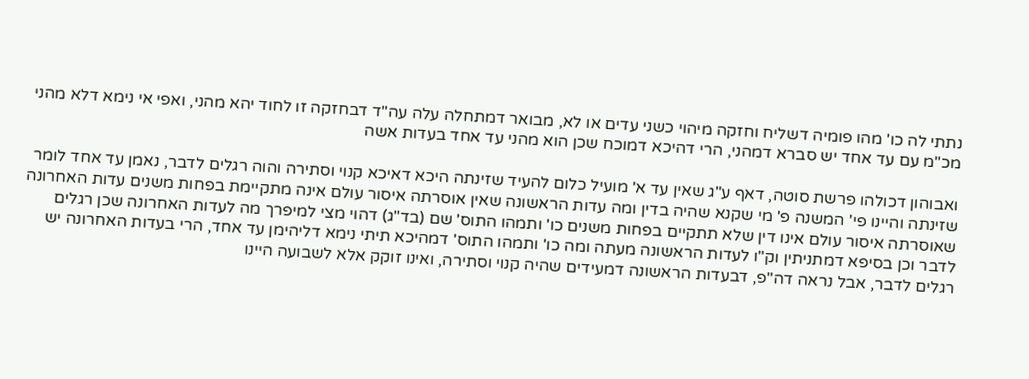נתתי לה כו' מהו פומיה דשליח וחזקה מיהוי כשני עדים או לא, מבואר דמתחלה עלה עה"ד דבחזקה זו לחוד יהא מהני, ואפי אי נימא דלא מהני מכ"מ עם עד אחד יש סברא דמהני, הרי דהיכא דמוכח שכן הוא מהני עד אחד בעדות אשה

ואבוהון דכולהו פרשת סוטה, דאף ע"ג שאין עד א' מועיל כלום להעיד שזינתה היכא דאיכא קנוי וסתירה והוה רגלים לדבר, נאמן עד אחד לומר שזינתה והיינו פי' המשנה פ' מי שקנא שהיה בדין ומה עדות הראשונה שאין אוסרתה איסור עולם אינה מתקיימת בפחות משנים עדות האחרונה שאוסרתה איסור עולם אינו דין שלא תתקיים בפחות משנים כו' ותמהו התוס' שם (בד"ג) דהוי מצי למיפרך מה לעדות האחרונה שכן רגלים לדבר וכן בסיפא דמתניתין וק"ו לעדות הראשונה מעתה ומה כו' ותמהו התוס' דמהיכא תיתי נימא דליהימן עד אחד, הרי בעדות האחרונה יש רגלים לדבר, אבל נראה דה"פ, דבעדות הראשונה דמעידים שהיה קנוי וסתירה, ואינו זוקק אלא לשבועה היינו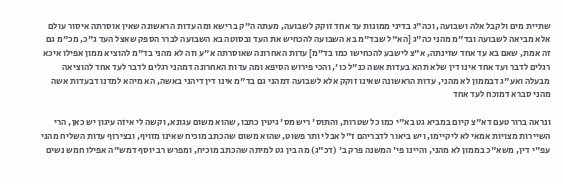שתיית מים ולקבל אלה ושבועה, וכה"ג בדיני ממונות עד אחד זוקק לשבועה, מעתה ה"ק ברישא ומה עדות הראשונה שאין אוסרתה איסור עולם אלא מביאה לשבועה ובד"מ מהני כה"ג [הא"ל שבד"מ בא השבועה להכחיש את העד ובסוטה בא השבועה לברר הספק שאצל העד ג"כ, מכ"מ גם זה אמת, שאם בא עד אחד שזינתה, א"צ לישבע להכחישו כמו בד"מ] עדות האחרונה שאוסרתה א"ע וזה לא מהני בד"מ להוציא ממון אפילו איכא רגלים לדבר ועד אחד אינו דין שלא תהא בעדות אשה כנ"ל כו', והכי פירוש הסיפא ומה עדות האחרונה דמהני רגלים לדבר לעד אחד להוציאה מבעלה ואע"ג דבממון לא מהני, עדות הראשונה שאינו זוקק אלא לשבועה דמהני גם בד"מ אינו דין דיהני באשה, הא מיהא למדנו דבעדות אשה מהני סברא דמוכח לעד אחד

ונראה ברור טעם דא"צ קיום במביא גט בא"י כמו כל שטרות, והתוס' ריש מס' גיטין כתבו, שהוא משום עגונא, וקשה לי איזה עיגון יש כאן, הרי השיירות מצויות אמאי לא ליקיימו, ויש ביאור לדבריהם ז"ל אבל יותר פשוט, שהוא משום שהכתב מוכיח שאינו מזויף, ובצירוף עדות השליח מהני עפ"י דין, משא"כ בממון לא מהני, והיינו פי' המשנה פרק ב' (דכ"ג) מה בין גט למיתה שהכתב מוכיח, ומפרש רב יוסף דמש"ה אפילו חמש נשים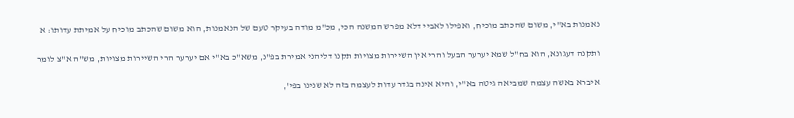נאמנות בא"י, משום שהכתב מוכיח, ואפילו לאביי דלא מפרש המשנה הכי, מכ"מ מודה בעיקר טעם של הנאמנות, הוא משום שהכתב מוכיח על אמיתת עדותו: א

ותקנה דעגונא, הוא בח"ל שמא יערער הבעל והרי אין השיירות מצויות תקנו דליהני אמירת בפ"נ, משא"כ בא"י אם יערער הרי השיירות מצויות, מש"ה א"צ לומר

איברא באשה עצמה שמביאה גיטה בא"י, והיא אינה בגדר עדות לעצמה בזה לא שנינו בפי',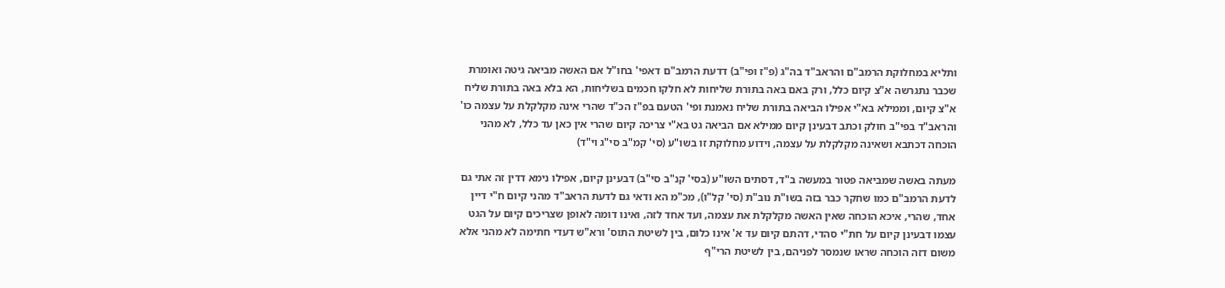ותליא במחלוקת הרמב"ם והראב"ד בה"ג (פ"ז ופי"ב) דדעת הרמב"ם דאפי' בחו"ל אם האשה מביאה גיטה ואומרת שכבר נתגרשה א"צ קיום כלל, ורק באם באה בתורת שליחות לא חלקו חכמים בשליחות, הא בלא באה בתורת שליח א"צ קיום, וממילא בא"י אפילו הביאה בתורת שליח נאמנת ופי' הטעם בפ"ז הכ"ד שהרי אינה מקלקלת על עצמה כו' והראב"ד בפי"ב חולק וכתב דבעינן קיום ממילא אם הביאה גט בא"י צריכה קיום שהרי אין כאן עד כלל, לא מהני הוכחה דכתבא ושאינה מקלקלת על עצמה, וידוע מחלוקת זו בשו"ע (סי' קמ"ב סי"ג וי"ד)

מעתה באשה שמביאה פטור במעשה ב"ד, דסתים השו"ע (בסי' קנ"ב סי"ב) דבעינן קיום, אפילו נימא דדין זה אתי גם לדעת הרמב"ם כמו שחקר כבר בזה בשו"ת נוב"ת (סי' קל"ו), מכ"מ הא ודאי גם לדעת הראב"ד מהני קיום ח"י דיין אחד, שהרי, איכא הוכחה שאין האשה מקלקלת את עצמה, ועד אחד לזה, ואינו דומה לאופן שצריכים קיום על הגט עצמו דבעינן קיום על חת"י סהדי, דהתם קיום עד א' אינו כלום, בין לשיטת התוס' ורא"ש דעדי חתימה לא מהני אלא משום דזה הוכחה שראו שנמסר לפניהם, בין לשיטת הרי"ף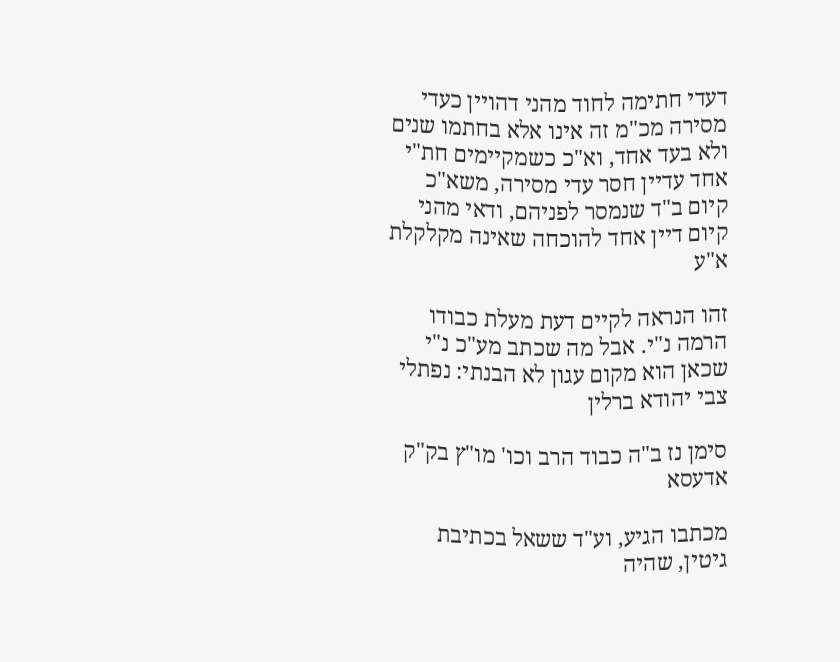דעדי חתימה לחוד מהני דהויין כעדי מסירה מכ"מ זה אינו אלא בחתמו שנים ולא בעד אחד, וא"כ כשמקיימים חת"י אחד עדיין חסר עדי מסירה, משא"כ קיום ב"ד שנמסר לפניהם, ודאי מהני קיום דיין אחד להוכחה שאינה מקלקלת א"ע

זהו הנראה לקיים דעת מעלת כבודו הרמה נ"י. אבל מה שכתב מע"כ נ"י שכאן הוא מקום עגון לא הבנתי: נפתלי צבי יהודא ברלין

סימן נז ב"ה כבוד הרב וכו' מו"ץ בק"ק אדעסא

מכתבו הגיע, וע"ד ששאל בכתיבת גיטין, שהיה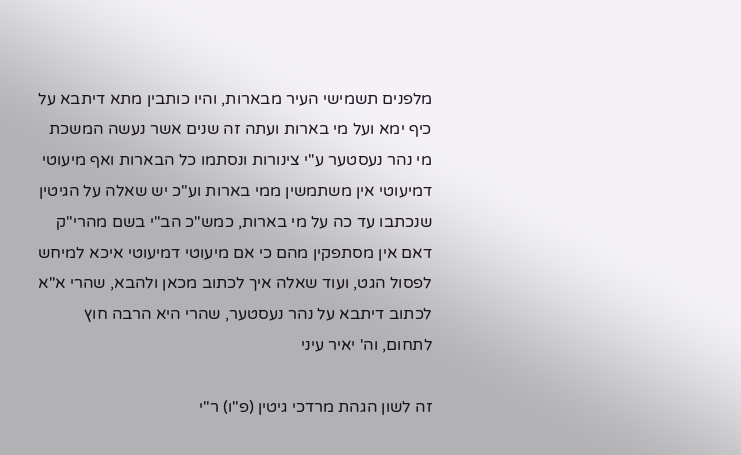מלפנים תשמישי העיר מבארות, והיו כותבין מתא דיתבא על כיף ימא ועל מי בארות ועתה זה שנים אשר נעשה המשכת מי נהר נעסטער ע"י צינורות ונסתמו כל הבארות ואף מיעוטי דמיעוטי אין משתמשין ממי בארות וע"כ יש שאלה על הגיטין שנכתבו עד כה על מי בארות, כמש"כ הב"י בשם מהרי"ק דאם אין מסתפקין מהם כי אם מיעוטי דמיעוטי איכא למיחש לפסול הגט, ועוד שאלה איך לכתוב מכאן ולהבא, שהרי א"א לכתוב דיתבא על נהר נעסטער, שהרי היא הרבה חוץ לתחום, וה' יאיר עיני

זה לשון הגהת מרדכי גיטין (פ"ו) ר"י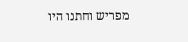מפריש וחתנו היו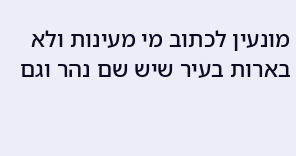מונעין לכתוב מי מעינות ולא בארות בעיר שיש שם נהר וגם